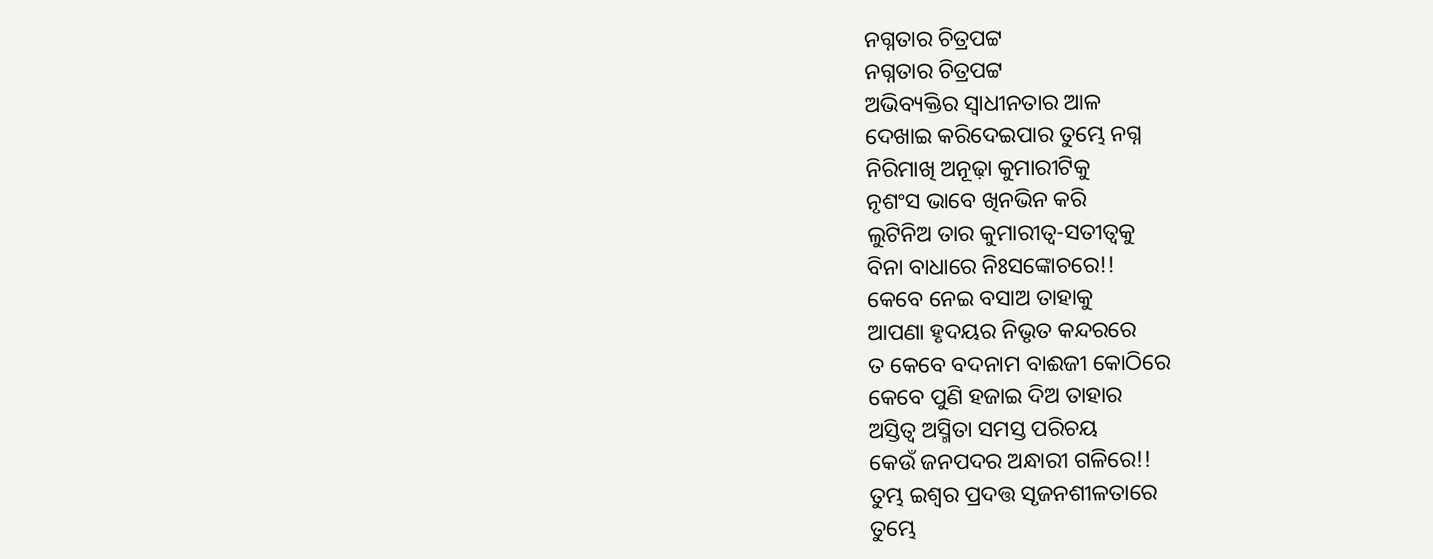ନଗ୍ନତାର ଚିତ୍ରପଟ୍ଟ
ନଗ୍ନତାର ଚିତ୍ରପଟ୍ଟ
ଅଭିବ୍ୟକ୍ତିର ସ୍ବାଧୀନତାର ଆଳ
ଦେଖାଇ କରିଦେଇପାର ତୁମ୍ଭେ ନଗ୍ନ
ନିରିମାଖି ଅନୂଢ଼ା କୁମାରୀଟିକୁ
ନୃଶଂସ ଭାବେ ଖିନଭିନ କରି
ଲୁଟିନିଅ ତାର କୁମାରୀତ୍ବ-ସତୀତ୍ବକୁ
ବିନା ବାଧାରେ ନିଃସଙ୍କୋଚରେ!!
କେବେ ନେଇ ବସାଅ ତାହାକୁ
ଆପଣା ହୃଦୟର ନିଭୃତ କନ୍ଦରରେ
ତ କେବେ ବଦନାମ ବାଈଜୀ କୋଠିରେ
କେବେ ପୁଣି ହଜାଇ ଦିଅ ତାହାର
ଅସ୍ତିତ୍ବ ଅସ୍ମିତା ସମସ୍ତ ପରିଚୟ
କେଉଁ ଜନପଦର ଅନ୍ଧାରୀ ଗଳିରେ!!
ତୁମ୍ଭ ଇଶ୍ବର ପ୍ରଦତ୍ତ ସୃଜନଶୀଳତାରେ
ତୁମ୍ଭେ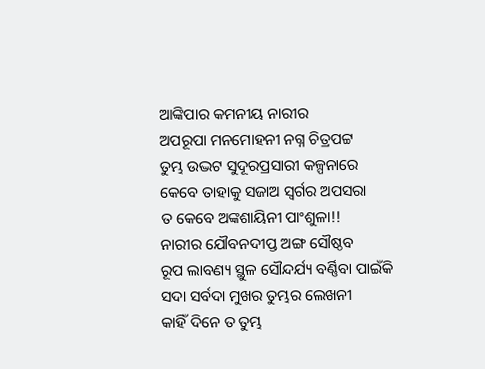ଆଙ୍କିପାର କମନୀୟ ନାରୀର
ଅପରୂପା ମନମୋହନୀ ନଗ୍ନ ଚିତ୍ରପଟ୍ଟ
ତୁମ୍ଭ ଉଦ୍ଭଟ ସୁଦୂରପ୍ରସାରୀ କଳ୍ପନାରେ
କେବେ ତାହାକୁ ସଜାଅ ସ୍ବର୍ଗର ଅପସରା
ତ କେବେ ଅଙ୍କଶାୟିନୀ ପାଂଶୁଳା!!
ନାରୀର ଯୌବନଦୀପ୍ତ ଅଙ୍ଗ ସୌଷ୍ଠବ
ରୂପ ଲାବଣ୍ୟ ସ୍ଥୁଳ ସୌନ୍ଦର୍ଯ୍ୟ ବର୍ଣ୍ଣିବା ପାଇଁକି
ସଦା ସର୍ବଦା ମୁଖର ତୁମ୍ଭର ଲେଖନୀ
କାହିଁ ଦିନେ ତ ତୁମ୍ଭ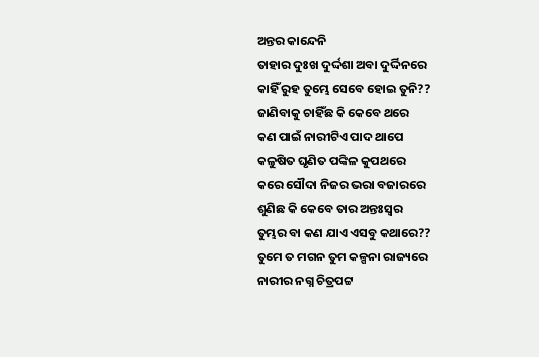ଅନ୍ତର କାନ୍ଦେନି
ତାହାର ଦୁଃଖ ଦୁର୍ଦ୍ଦଶା ଅବା ଦୁର୍ଦ୍ଦିନରେ
କାହିଁ ରୁହ ତୁମ୍ଭେ ସେବେ ହୋଇ ତୁନି??
ଜାଣିବାକୁ ଚାହିଁଛ କି କେବେ ଥରେ
କଣ ପାଇଁ ନାରୀଟିଏ ପାଦ ଥାପେ
କଳୁଷିତ ଘୃଣିତ ପଙ୍କିଳ କୁପଥରେ
କରେ ସୌଦା ନିଜର ଭରା ବଜାରରେ
ଶୁଣିଛ କି କେବେ ତାର ଅନ୍ତଃସ୍ୱର
ତୁମ୍ଭର ବା କଣ ଯାଏ ଏସବୁ କଥାରେ??
ତୁମେ ତ ମଗନ ତୁମ କଳ୍ପନା ରାଜ୍ୟରେ
ନାରୀର ନଗ୍ନ ଚିତ୍ରପଟ୍ଟ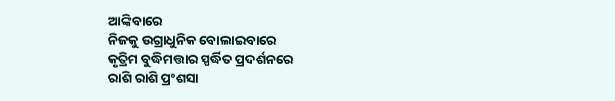ଆଙ୍କିବାରେ
ନିଜକୁ ଉଗ୍ରାଧୁନିକ ବୋଲାଇବାରେ
କୃତ୍ରିମ ବୁଦ୍ଧିମତ୍ତାର ସ୍ପର୍ଦ୍ଧିତ ପ୍ରଦର୍ଶନରେ
ରାଶି ରାଶି ପ୍ରଂଶସା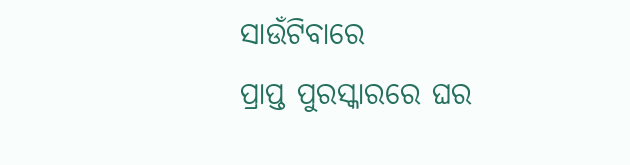ସାଉଁଟିବାରେ
ପ୍ରାପ୍ତ ପୁରସ୍କାରରେ ଘର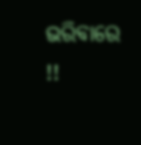ଭରିବାରେ !!